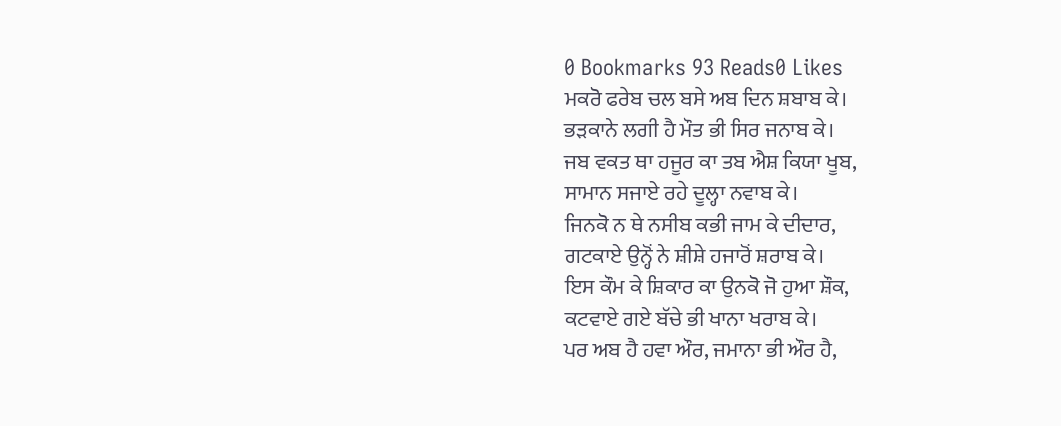0 Bookmarks 93 Reads0 Likes
ਮਕਰੋ ਫਰੇਬ ਚਲ ਬਸੇ ਅਬ ਦਿਨ ਸ਼ਬਾਬ ਕੇ।
ਭੜਕਾਨੇ ਲਗੀ ਹੈ ਮੌਤ ਭੀ ਸਿਰ ਜਨਾਬ ਕੇ।
ਜਬ ਵਕਤ ਥਾ ਹਜੂਰ ਕਾ ਤਬ ਐਸ਼ ਕਿਯਾ ਖੂਬ,
ਸਾਮਾਨ ਸਜਾਏ ਰਹੇ ਦੂਲ੍ਹਾ ਨਵਾਬ ਕੇ।
ਜਿਨਕੋ ਨ ਥੇ ਨਸੀਬ ਕਭੀ ਜਾਮ ਕੇ ਦੀਦਾਰ,
ਗਟਕਾਏ ਉਨ੍ਹੋਂ ਨੇ ਸ਼ੀਸ਼ੇ ਹਜਾਰੋਂ ਸ਼ਰਾਬ ਕੇ।
ਇਸ ਕੌਮ ਕੇ ਸ਼ਿਕਾਰ ਕਾ ਉਨਕੋ ਜੋ ਹੁਆ ਸ਼ੌਕ,
ਕਟਵਾਏ ਗਏ ਬੱਚੇ ਭੀ ਖਾਨਾ ਖਰਾਬ ਕੇ।
ਪਰ ਅਬ ਹੈ ਹਵਾ ਔਰ, ਜਮਾਨਾ ਭੀ ਔਰ ਹੈ,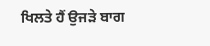ਖਿਲਤੇ ਹੈਂ ਉਜੜੇ ਬਾਗ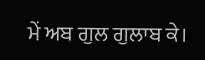ਮੇਂ ਅਬ ਗੁਲ ਗੁਲਾਬ ਕੇ।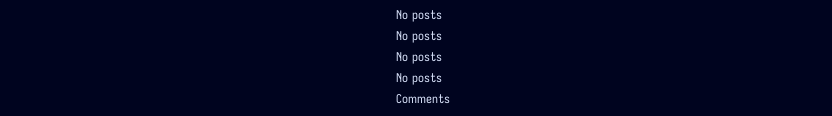No posts
No posts
No posts
No posts
Comments